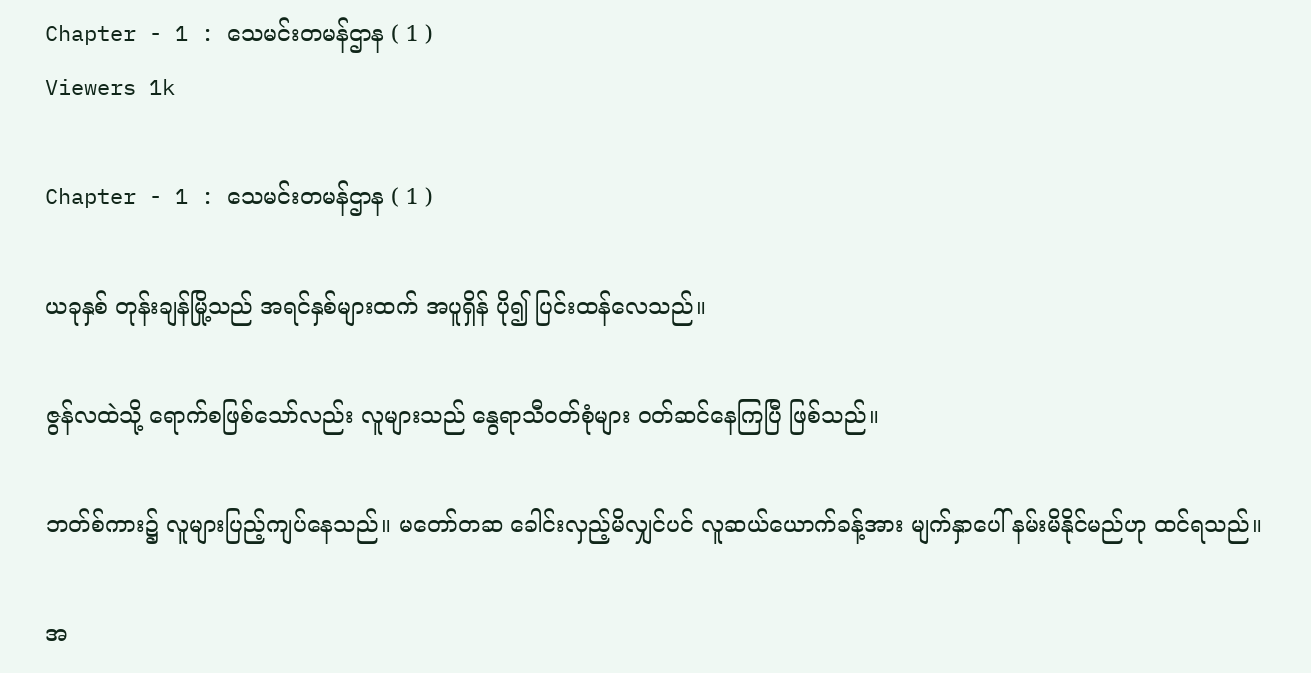Chapter - 1 : သေမင်းတမန်ဌာန ( 1 )
Viewers 1k

Chapter - 1 : သေမင်းတမန်ဌာန ( 1 )

ယခုနှစ် တုန်းချန်မြို့သည် အရင်နှစ်များထက် အပူရှိန် ပို၍ ပြင်းထန်လေသည်။

ဇွန်လထဲသို့ ရောက်စဖြစ်သော်လည်း လူများသည် နွေရာသီဝတ်စုံများ ဝတ်ဆင်နေကြပြီ ဖြစ်သည်။

ဘတ်စ်ကား၌ လူများပြည့်ကျပ်နေသည်။ မတော်တဆ ခေါင်းလှည့်မိလျှင်ပင် လူဆယ်ယောက်ခန့်အား မျက်နှာပေါ် နမ်းမိနိုင်မည်ဟု ထင်ရသည်။

အ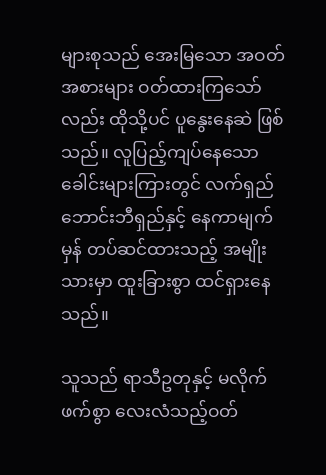များစုသည် အေးမြသော အဝတ်အစားများ ဝတ်ထားကြသော်လည်း ထိုသို့ပင် ပူနွေးနေဆဲ ဖြစ်သည်။ လူပြည့်ကျပ်နေသော ခေါင်းများကြားတွင် လက်ရှည်ဘောင်းဘီရှည်နှင့် နေကာမျက်မှန် တပ်ဆင်ထားသည့် အမျိုးသားမှာ ထူးခြားစွာ ထင်ရှားနေသည်။

သူသည် ရာသီဥတုနှင့် မလိုက်ဖက်စွာ လေးလံသည့်ဝတ်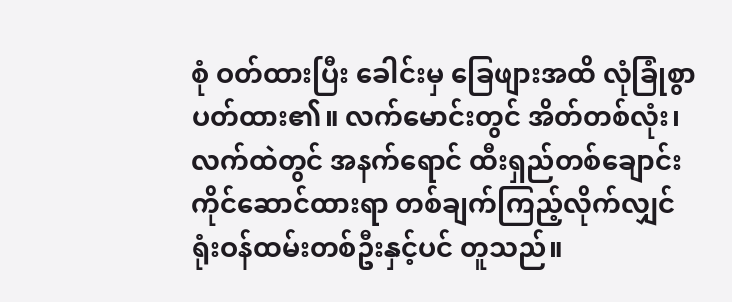စုံ ဝတ်ထားပြီး ခေါင်းမှ ခြေဖျားအထိ လုံခြုံစွာ ပတ်ထား၏။ လက်မောင်းတွင် အိတ်တစ်လုံး၊ လက်ထဲတွင် အနက်ရောင် ထီးရှည်တစ်ချောင်း ကိုင်ဆောင်ထားရာ တစ်ချက်ကြည့်လိုက်လျှင် ရုံးဝန်ထမ်းတစ်ဦးနှင့်ပင် တူသည်။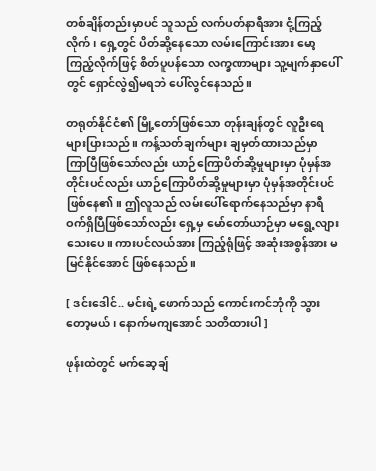တစ်ချိန်တည်းမှာပင် သူသည် လက်ပတ်နာရီအား ငုံ့ကြည့်လိုက်၊ ရှေ့တွင် ပိတ်ဆို့နေသော လမ်းကြောင်းအား မော့ကြည့်လိုက်ဖြင့် စိတ်ပူပန်သော လက္ခဏာများ သူ့မျက်နှာပေါ်တွင် ရှောင်လွဲ၍မရဘဲ ပေါ်လွင်နေသည်။

တရုတ်နိုင်ငံ၏ မြို့တော်ဖြစ်သော တုန်းချန်တွင် လူဦးရေများပြားသည်။ ကန့်သတ်ချက်များ ချမှတ်ထားသည်မှာ ကြာပြီဖြစ်သော်လည်း ယာဉ်ကြောပိတ်ဆို့မှုများမှာ ပုံမှန်အတိုင်းပင်လည်း ယာဉ်ကြောပိတ်ဆို့မှုများမှာ ပုံမှန်အတိုင်းပင် ဖြစ်နေ၏။ ဤလူသည် လမ်းပေါ်ရောက်နေသည်မှာ နာရီဝက်ရှိပြီဖြစ်သော်လည်း ရှေ့မှ မော်တော်ယာဉ်မှာ မရွေ့လျားသေးပေ။ ကားပင်လယ်အား ကြည့်ရုံဖြင့် အဆုံးအစွန်အား မမြင်နိုင်အောင် ဖြစ်နေသည်။

[ ဒင်းဒေါင်.. မင်းရဲ့ ဖောက်သည် ကောင်းကင်ဘုံကို သွားတော့မယ်၊ နောက်မကျအောင် သတိထားပါ ]

ဖုန်းထဲတွင် မက်ဆေ့ချ်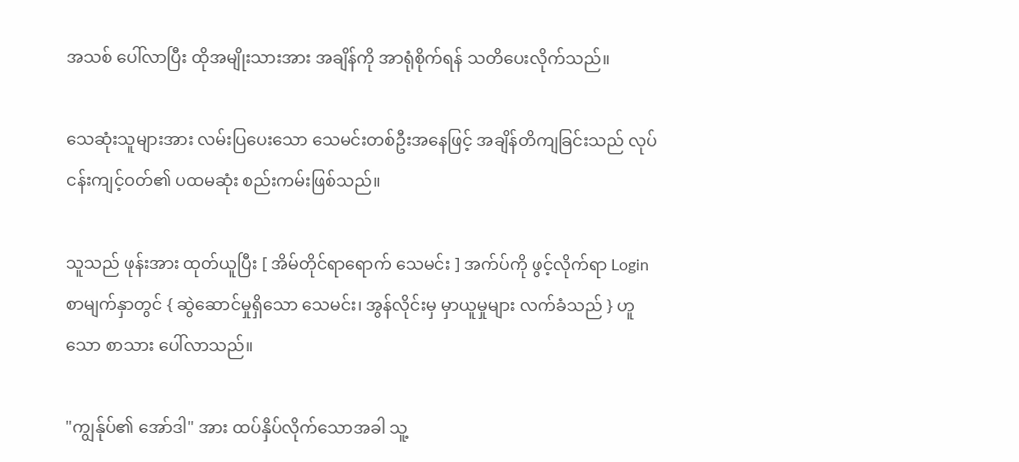အသစ် ပေါ်လာပြီး ထိုအမျိုးသားအား အချိန်ကို အာရုံစိုက်ရန် သတိပေးလိုက်သည်။

သေဆုံးသူများအား လမ်းပြပေးသော သေမင်းတစ်ဦးအနေဖြင့် အချိန်တိကျခြင်းသည် လုပ်ငန်းကျင့်ဝတ်၏ ပထမဆုံး စည်းကမ်းဖြစ်သည်။

သူသည် ဖုန်းအား ထုတ်ယူပြီး [ အိမ်တိုင်ရာရောက် သေမင်း ] အက်ပ်ကို ဖွင့်လိုက်ရာ Login စာမျက်နှာတွင် { ဆွဲဆောင်မှုရှိသော သေမင်း၊ အွန်လိုင်းမှ မှာယူမှုများ လက်ခံသည် } ဟူသော စာသား ပေါ်လာသည်။

"ကျွန်ုပ်၏ အော်ဒါ" အား ထပ်နှိပ်လိုက်သောအခါ သူ့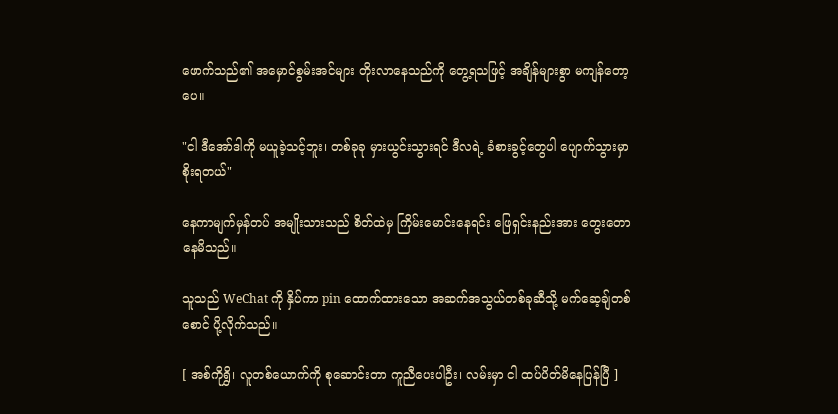ဖောက်သည်၏ အမှောင်စွမ်းအင်များ တိုးလာနေသည်ကို တွေ့ရသဖြင့် အချိန်များစွာ မကျန်တော့ပေ။

"ငါ ဒီအော်ဒါကို မယူခဲ့သင့်ဘူး၊ တစ်ခုခု မှားယွင်းသွားရင် ဒီလရဲ့ ခံစားခွင့်တွေပါ ပျောက်သွားမှာ စိုးရတယ်"

နေကာမျက်မှန်တပ် အမျိုးသားသည် စိတ်ထဲမှ ကြိမ်းမောင်းနေရင်း ဖြေရှင်းနည်းအား တွေးတောနေမိသည်။

သူသည် WeChat ကို နှိပ်ကာ pin ထောက်ထားသော အဆက်အသွယ်တစ်ခုဆီသို့ မက်ဆေ့ချ်တစ်စောင် ပို့လိုက်သည်။

[ အစ်ကိုရွှိ၊ လူတစ်ယောက်ကို စုဆောင်းတာ ကူညီပေးပါဦး၊ လမ်းမှာ ငါ ထပ်ပိတ်မိနေပြန်ပြီ ]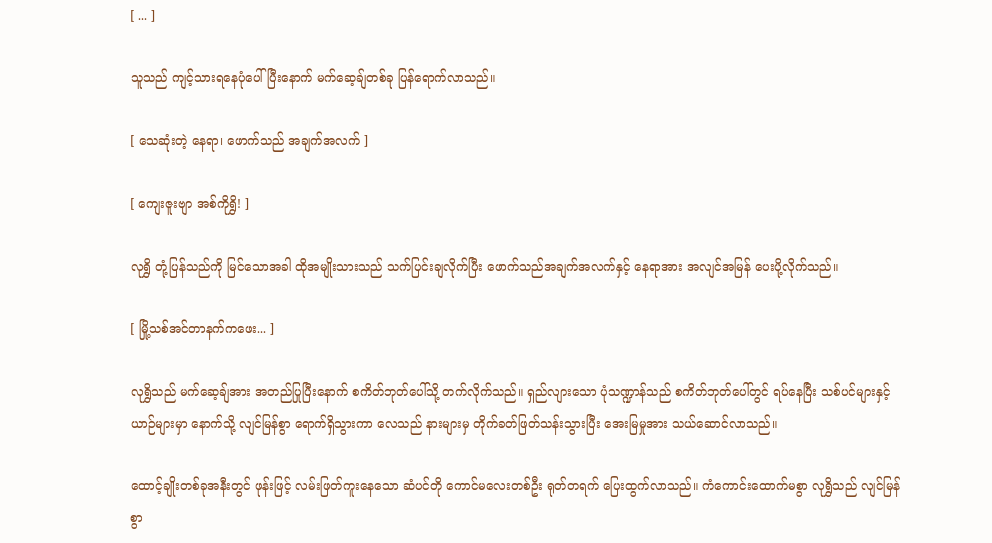[ ... ]

သူသည် ကျင့်သားရနေပုံပေါ်ပြီးနောက် မက်ဆေ့ချ်တစ်ခု ပြန်ရောက်လာသည်။

[ သေဆုံးတဲ့ နေရာ၊ ဖောက်သည် အချက်အလက် ]

[ ကျေးဇူးဗျာ အစ်ကိုရွှိ! ]

လုရွှိ တုံ့ပြန်သည်ကို မြင်သောအခါ ထိုအမျိုးသားသည် သက်ပြင်းချလိုက်ပြီး ဖောက်သည်အချက်အလက်နှင့် နေရာအား အလျင်အမြန် ပေးပို့လိုက်သည်။

[ မြို့သစ်အင်တာနက်ကဖေး... ]

လုရွှိသည် မက်ဆေ့ချ်အား အတည်ပြုပြီးနောက် စကိတ်ဘုတ်ပေါ်သို့ တက်လိုက်သည်။ ရှည်လျားသော ပုံသဏ္ဍာန်သည် စကိတ်ဘုတ်ပေါ်တွင် ရပ်နေပြီး သစ်ပင်များနှင့် ယာဉ်များမှာ နောက်သို့ လျင်မြန်စွာ ရောက်ရှိသွားကာ လေသည် နားများမှ တိုက်ခတ်ဖြတ်သန်းသွားပြီး အေးမြမှုအား သယ်ဆောင်လာသည်။

ထောင့်ချိုးတစ်ခုအနီးတွင် ဖုန်းဖြင့် လမ်းဖြတ်ကူးနေသော ဆံပင်တို ကောင်မလေးတစ်ဦး ရုတ်တရက် ပြေးထွက်လာသည်။ ကံကောင်းထောက်မစွာ လုရွှိသည် လျင်မြန်စွာ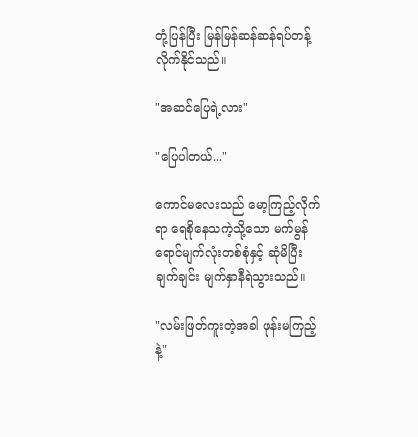တုံ့ပြန်ပြီး မြန်မြန်ဆန်ဆန်ရပ်တန့်လိုက်နိုင်သည်။

"အဆင်ပြေရဲ့လား"

"ပြေပါတယ်..."

ကောင်မလေးသည် မော့ကြည့်လိုက်ရာ ရေစိုနေသကဲ့သို့သော မက်မွန်ရောင်မျက်လုံးတစ်စုံနှင့် ဆုံမိပြီး ချက်ချင်း မျက်နှာနီရဲသွားသည်။

"လမ်းဖြတ်ကူးတဲ့အခါ ဖုန်းမကြည့်နဲ့"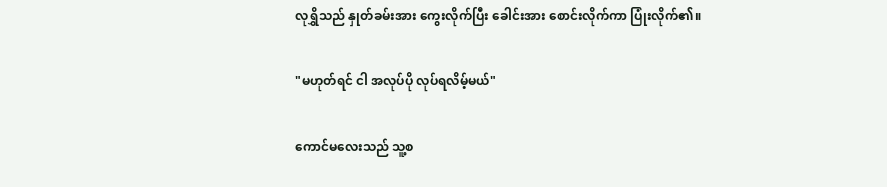လုရွှိသည် နှုတ်ခမ်းအား ကွေးလိုက်ပြီး ခေါင်းအား စောင်းလိုက်ကာ ပြုံးလိုက်၏။

"မဟုတ်ရင် ငါ အလုပ်ပို လုပ်ရလိမ့်မယ်"

ကောင်မလေးသည် သူ့စ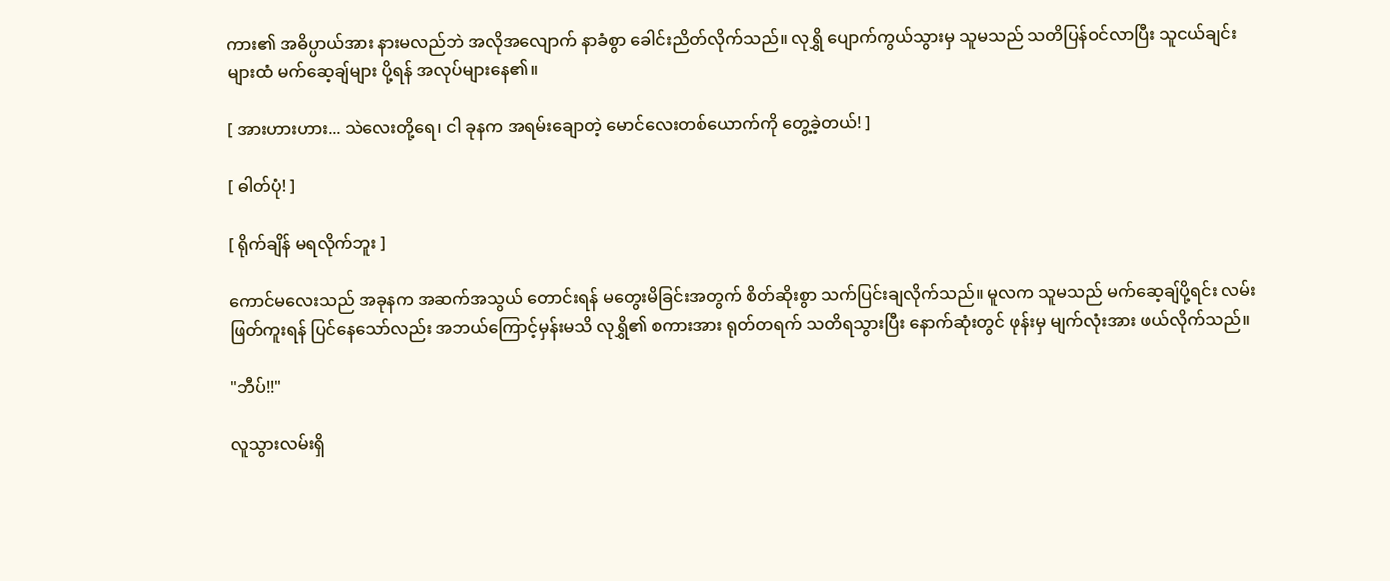ကား၏ အဓိပ္ပာယ်အား နားမလည်ဘဲ အလိုအလျောက် နာခံစွာ ခေါင်းညိတ်လိုက်သည်။ လုရွှိ ပျောက်ကွယ်သွားမှ သူမသည် သတိပြန်ဝင်လာပြီး သူငယ်ချင်းများထံ မက်ဆေ့ချ်များ ပို့ရန် အလုပ်များနေ၏။

[ အားဟားဟား... သဲလေးတို့ရေ၊ ငါ ခုနက အရမ်းချောတဲ့ မောင်လေးတစ်ယောက်ကို တွေ့ခဲ့တယ်! ]

[ ဓါတ်ပုံ! ]

[ ရိုက်ချိန် မရလိုက်ဘူး ]

ကောင်မလေးသည် အခုနက အဆက်အသွယ် တောင်းရန် မတွေးမိခြင်းအတွက် စိတ်ဆိုးစွာ သက်ပြင်းချလိုက်သည်။ မူလက သူမသည် မက်ဆေ့ချ်ပို့ရင်း လမ်းဖြတ်ကူးရန် ပြင်နေသော်လည်း အဘယ်ကြောင့်မှန်းမသိ လုရွှိ၏ စကားအား ရုတ်တရက် သတိရသွားပြီး နောက်ဆုံးတွင် ဖုန်းမှ မျက်လုံးအား ဖယ်လိုက်သည်။

"ဘီပ်!!"

လူသွားလမ်းရှိ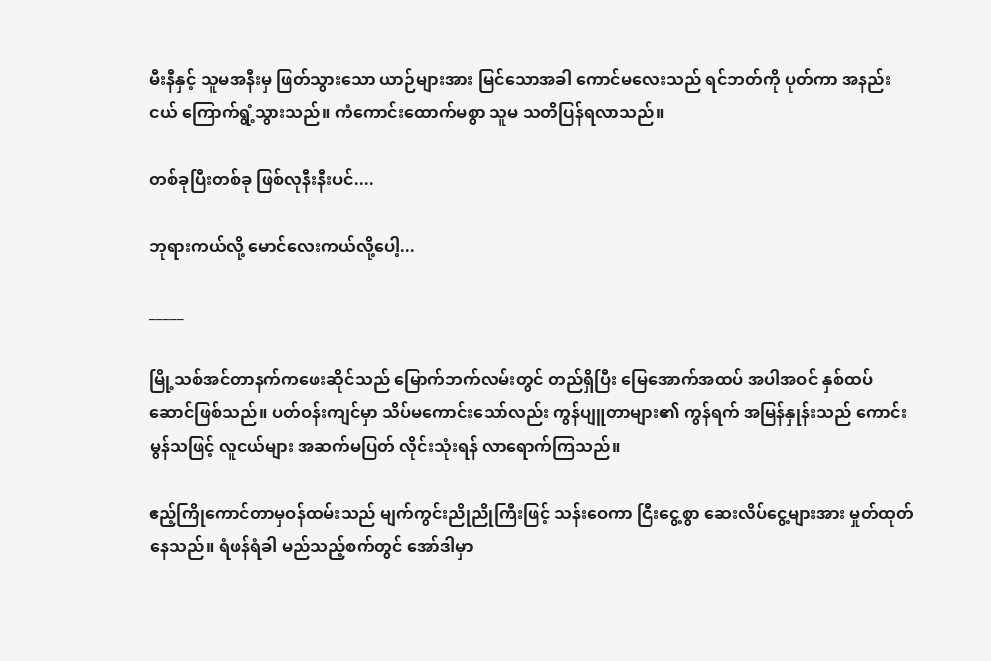မီးနီနှင့် သူမအနီးမှ ဖြတ်သွားသော ယာဉ်များအား မြင်သောအခါ ကောင်မလေးသည် ရင်ဘတ်ကို ပုတ်ကာ အနည်းငယ် ကြောက်ရွံ့သွားသည်။ ကံကောင်းထောက်မစွာ သူမ သတိပြန်ရလာသည်။

တစ်ခုပြီးတစ်ခု ဖြစ်လုနီးနီးပင်....

ဘုရားကယ်လို့ မောင်လေးကယ်လို့ပေါ့...

_____

မြို့သစ်အင်တာနက်ကဖေးဆိုင်သည် မြောက်ဘက်လမ်းတွင် တည်ရှိပြီး မြေအောက်အထပ် အပါအဝင် နှစ်ထပ်ဆောင်ဖြစ်သည်။ ပတ်ဝန်းကျင်မှာ သိပ်မကောင်းသော်လည်း ကွန်ပျူတာများ၏ ကွန်ရက် အမြန်နှုန်းသည် ကောင်းမွန်သဖြင့် လူငယ်များ အဆက်မပြတ် လိုင်းသုံးရန် လာရောက်ကြသည်။

ဧည့်ကြိုကောင်တာမှဝန်ထမ်းသည် မျက်ကွင်းညိုညိုကြီးဖြင့် သန်းဝေကာ ငြီးငွေ့စွာ ဆေးလိပ်ငွေ့များအား မှုတ်ထုတ်နေသည်။ ရံဖန်ရံခါ မည်သည့်စက်တွင် အော်ဒါမှာ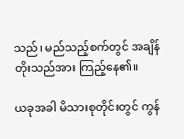သည်၊ မည်သည့်စက်တွင် အချိန်တိုးသည်အား ကြည့်နေ၏။

ယခုအခါ မိသားစုတိုင်းတွင် ကွန်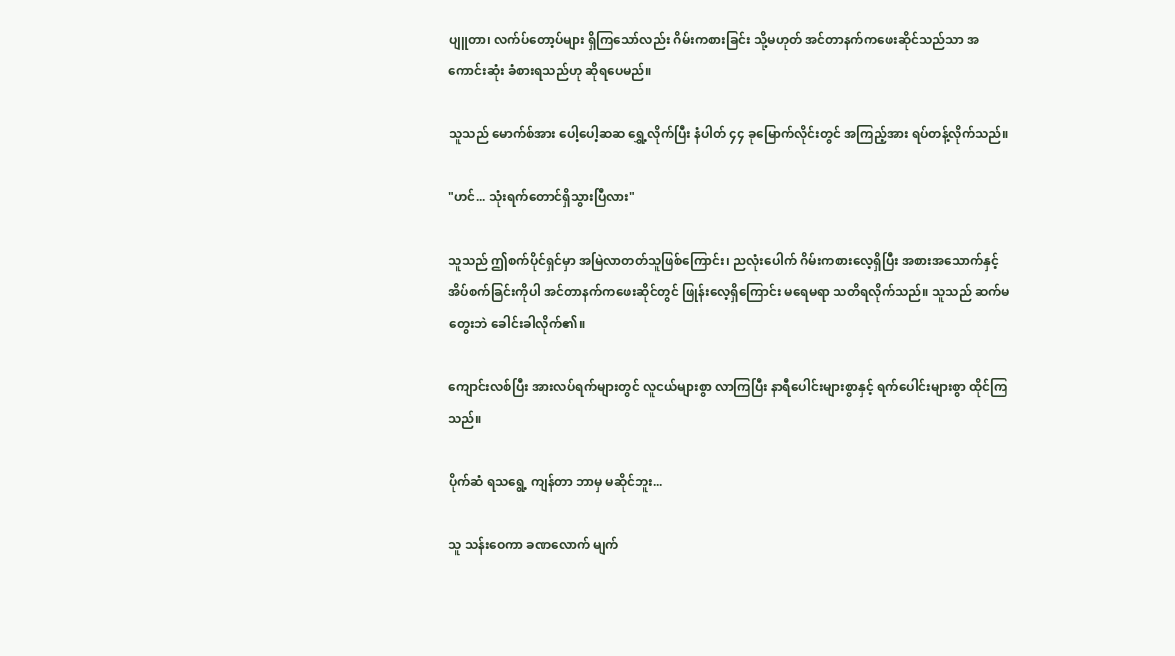ပျူတာ၊ လက်ပ်တော့ပ်များ ရှိကြသော်လည်း ဂိမ်းကစားခြင်း သို့မဟုတ် အင်တာနက်ကဖေးဆိုင်သည်သာ အကောင်းဆုံး ခံစားရသည်ဟု ဆိုရပေမည်။

သူသည် မောက်စ်အား ပေါ့ပေါ့ဆဆ ရွှေ့လိုက်ပြီး နံပါတ် ၄၄ ခုမြောက်လိုင်းတွင် အကြည့်အား ရပ်တန့်လိုက်သည်။

"ဟင်... သုံးရက်တောင်ရှိသွားပြီလား"

သူသည် ဤစက်ပိုင်ရှင်မှာ အမြဲလာတတ်သူဖြစ်ကြောင်း၊ ညလုံးပေါက် ဂိမ်းကစားလေ့ရှိပြီး အစားအသောက်နှင့် အိပ်စက်ခြင်းကိုပါ အင်တာနက်ကဖေးဆိုင်တွင် ဖြုန်းလေ့ရှိကြောင်း မရေမရာ သတိရလိုက်သည်။ သူသည် ဆက်မတွေးဘဲ ခေါင်းခါလိုက်၏။

ကျောင်းလစ်ပြီး အားလပ်ရက်များတွင် လူငယ်များစွာ လာကြပြီး နာရီပေါင်းများစွာနှင့် ရက်ပေါင်းများစွာ ထိုင်ကြသည်။

ပိုက်ဆံ ရသရွေ့ ကျန်တာ ဘာမှ မဆိုင်ဘူး...

သူ သန်းဝေကာ ခဏလောက် မျက်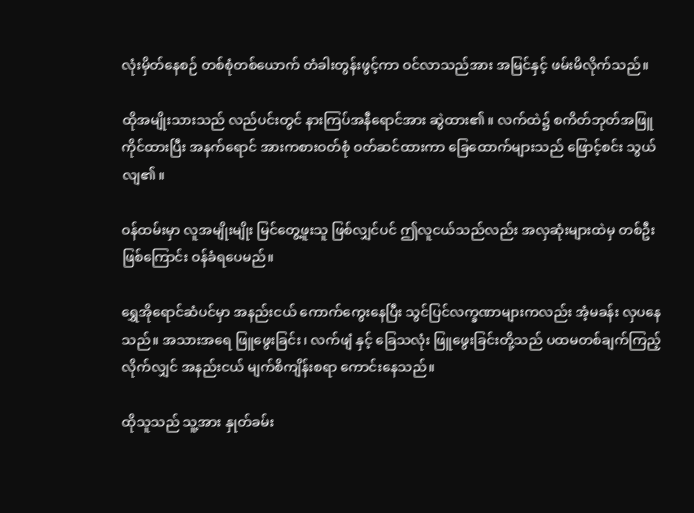လုံးမှိတ်နေစဉ် တစ်စုံတစ်ယောက် တံခါးတွန်းဖွင့်ကာ ဝင်လာသည်အား အမြင်နှင့် ဖမ်းမိလိုက်သည်။

ထိုအမျိုးသားသည် လည်ပင်းတွင် နားကြပ်အနီရောင်အား ဆွဲထား၏။ လက်ထဲ၌ စကိတ်ဘုတ်အဖြူ ကိုင်ထားပြီး အနက်ရောင် အားကစားဝတ်စုံ ဝတ်ဆင်ထားကာ ခြေထောက်များသည် ဖြောင့်စင်း သွယ်လျ၏။

ဝန်ထမ်းမှာ လူအမျိုးမျိုး မြင်တွေ့ဖူးသူ ဖြစ်လျှင်ပင် ဤလူငယ်သည်လည်း အလှဆုံးများထဲမှ တစ်ဦးဖြစ်ကြောင်း ဝန်ခံရပေမည်။

ရွှေအိုရောင်ဆံပင်မှာ အနည်းငယ် ကောက်ကွေးနေပြီး သွင်ပြင်လက္ခဏာများကလည်း အံ့မခန်း လှပနေသည်။ အသားအရေ ဖြူဖွေးခြင်း၊ လက်ဖျံ နှင့် ခြေသလုံး ဖြူဖွေးခြင်းတို့သည် ပထမတစ်ချက်ကြည့်လိုက်လျှင် အနည်းငယ် မျက်စိကျိန်းစရာ ကောင်းနေသည်။

ထိုသူသည် သူ့အား နှုတ်ခမ်း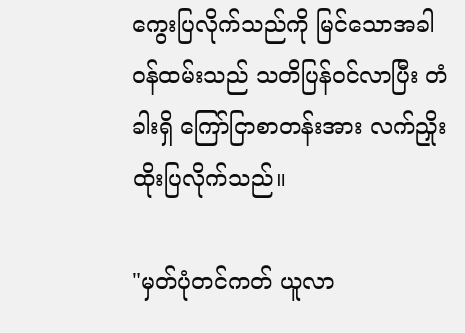ကွေးပြလိုက်သည်ကို မြင်သောအခါ ဝန်ထမ်းသည် သတိပြန်ဝင်လာပြီး တံခါးရှိ ကြော်ငြာစာတန်းအား လက်ညှိုးထိုးပြလိုက်သည်။

"မှတ်ပုံတင်ကတ် ယူလာ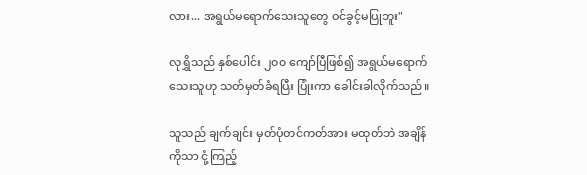လား... အရွယ်မရောက်သေးသူတွေ ဝင်ခွင့်မပြုဘူး"

လုရွှိသည် နှစ်ပေါင်း ၂၀၀ ကျော်ပြီဖြစ်၍ အရွယ်မရောက်သေးသူဟု သတ်မှတ်ခံရပြီး ပြုံးကာ ခေါင်းခါလိုက်သည်။

သူသည် ချက်ချင်း မှတ်ပုံတင်ကတ်အား မထုတ်ဘဲ အချိန်ကိုသာ ငုံ့ကြည့်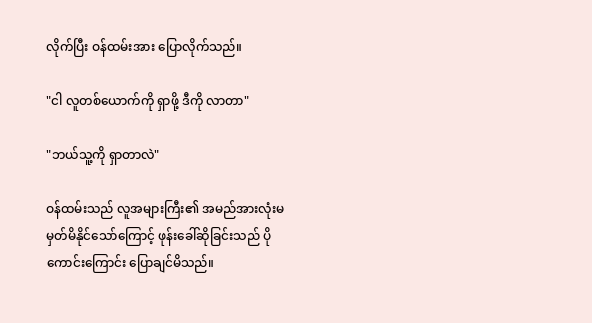လိုက်ပြီး ဝန်ထမ်းအား ပြောလိုက်သည်။

"ငါ လူတစ်ယောက်ကို ရှာဖို့ ဒီကို လာတာ"

"ဘယ်သူ့ကို ရှာတာလဲ"

ဝန်ထမ်းသည် လူအများကြီး၏ အမည်အားလုံးမမှတ်မိနိုင်သော်ကြောင့် ဖုန်းခေါ်ဆိုခြင်းသည် ပိုကောင်းကြောင်း ပြောချင်မိသည်။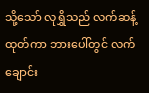သို့သော် လုရွှိသည် လက်ဆန့်ထုတ်ကာ ဘားပေါ်တွင် လက်ချောင်း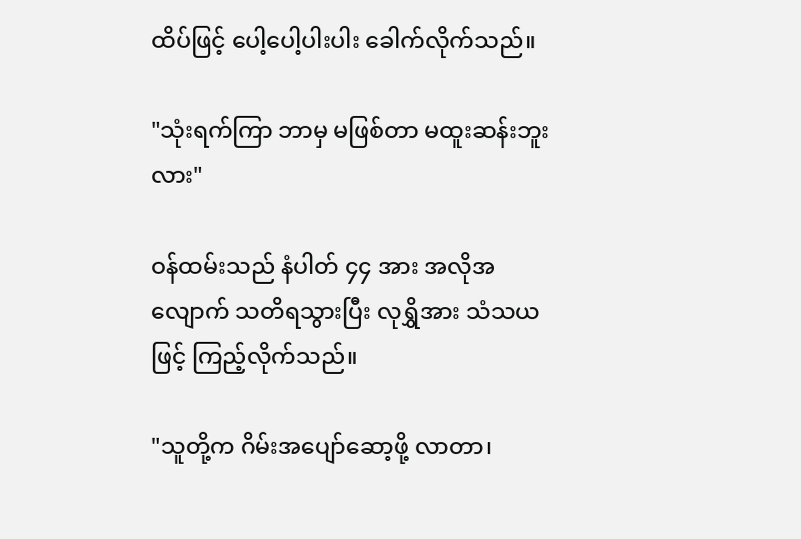ထိပ်ဖြင့် ပေါ့ပေါ့ပါးပါး ခေါက်လိုက်သည်။

"သုံးရက်ကြာ ဘာမှ မဖြစ်တာ မထူးဆန်းဘူးလား"

ဝန်ထမ်းသည် နံပါတ် ၄၄ အား အလိုအလျောက် သတိရသွားပြီး လုရွှိအား သံသယဖြင့် ကြည့်လိုက်သည်။

"သူတို့က ဂိမ်းအပျော်ဆော့ဖို့ လာတာ၊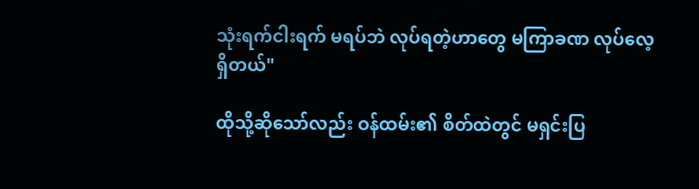သုံးရက်ငါးရက် မရပ်ဘဲ လုပ်ရတဲ့ဟာတွေ မကြာခဏ လုပ်လေ့ရှိတယ်"

ထိုသို့ဆိုသော်လည်း ဝန်ထမ်း၏ စိတ်ထဲတွင် မရှင်းပြ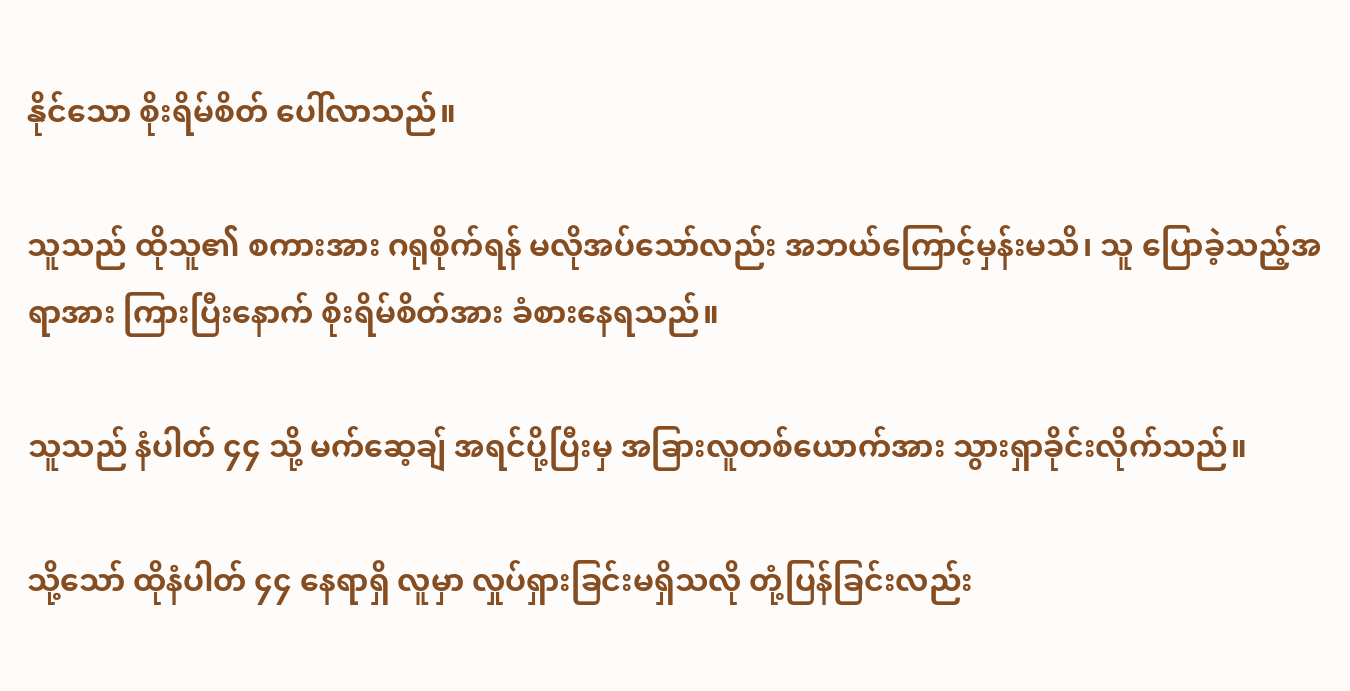နိုင်သော စိုးရိမ်စိတ် ပေါ်လာသည်။

သူသည် ထိုသူ၏ စကားအား ဂရုစိုက်ရန် မလိုအပ်သော်လည်း အဘယ်ကြောင့်မှန်းမသိ၊ သူ ပြောခဲ့သည့်အရာအား ကြားပြီးနောက် စိုးရိမ်စိတ်အား ခံစားနေရသည်။

သူသည် နံပါတ် ၄၄ သို့ မက်ဆေ့ချ် အရင်ပို့ပြီးမှ အခြားလူတစ်ယောက်အား သွားရှာခိုင်းလိုက်သည်။

သို့သော် ထိုနံပါတ် ၄၄ နေရာရှိ လူမှာ လှုပ်ရှားခြင်းမရှိသလို တုံ့ပြန်ခြင်းလည်း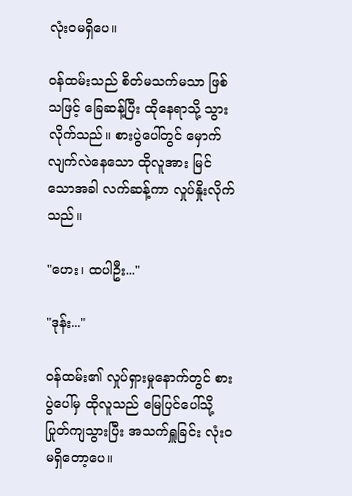လုံးဝမရှိပေ။

ဝန်ထမ်းသည် စိတ်မသက်မသာ ဖြစ်သဖြင့် ခြေဆန့်ပြီး ထိုနေရာသို့ သွားလိုက်သည်။ စားပွဲပေါ်တွင် မှောက်လျက်လဲနေသော ထိုလူအား မြင်သောအခါ လက်ဆန့်ကာ လှုပ်နှိုးလိုက်သည်။

"ဟေး၊ ထပါဦး..."

"ဒုန်း..."

ဝန်ထမ်း၏ လှုပ်ရှားမှုနောက်တွင် စားပွဲပေါ်မှ ထိုလူသည် မြေပြင်ပေါ်သို့ ပြုတ်ကျသွားပြီး အသက်ရှူခြင်း လုံးဝ မရှိတော့ပေ။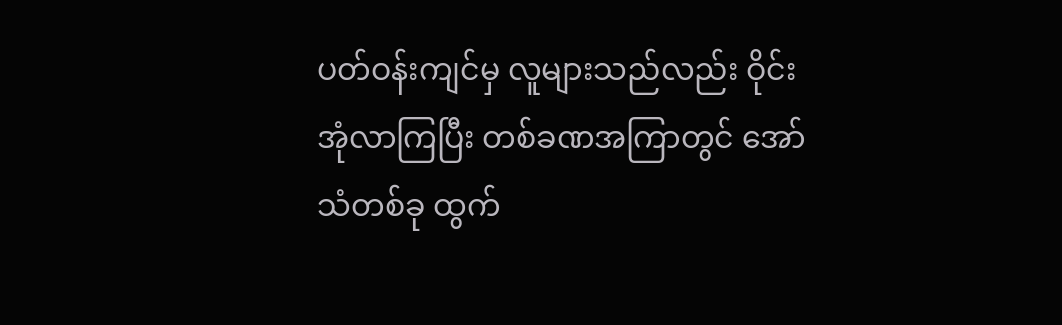ပတ်ဝန်းကျင်မှ လူများသည်လည်း ဝိုင်းအုံလာကြပြီး တစ်ခဏအကြာတွင် အော်သံတစ်ခု ထွက်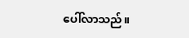ပေါ်လာသည်။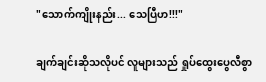"သောက်ကျိုးနည်း... သေပြီဟ!!!"

ချက်ချင်းဆိုသလိုပင် လူများသည် ရှုပ်ထွေးပွေလီစွာ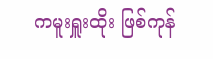ကမူးရှူးထိုး ဖြစ်ကုန်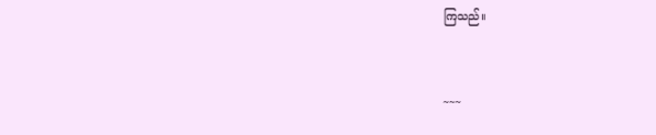ကြသည်။


~~~